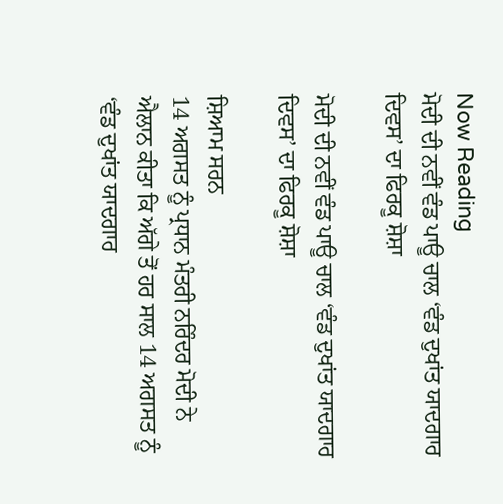Now Reading
ਮੋਦੀ ਦੀ ਨਵੀਂ ਵੰਡ ਪਾਊ ਚਾਲ ‘ਵੰਡ ਦੁਖਾਂਤ ਯਾਦਗਾਰ ਦਿਵਸ’ ਦਾ ਫਿਰਕੂ ਸ਼ੋਸ਼ਾ

ਮੋਦੀ ਦੀ ਨਵੀਂ ਵੰਡ ਪਾਊ ਚਾਲ ‘ਵੰਡ ਦੁਖਾਂਤ ਯਾਦਗਾਰ ਦਿਵਸ’ ਦਾ ਫਿਰਕੂ ਸ਼ੋਸ਼ਾ

ਸ਼ਿਆਮ ਸਰਨ
14 ਅਗਸਤ ਨੂੰ ਪ੍ਰਧਾਨ ਮੰਤਰੀ ਨਰਿੰਦਰ ਮੋਦੀ ਨੇ ਐਲਾਨ ਕੀਤਾ ਕਿ ਅੱਗੇ ਤੋਂ ਹਰ ਸਾਲ 14 ਅਗਸਤ ਨੂੰ ‘ਵੰਡ ਦੁਖਾਂਤ ਯਾਦਗਾਰ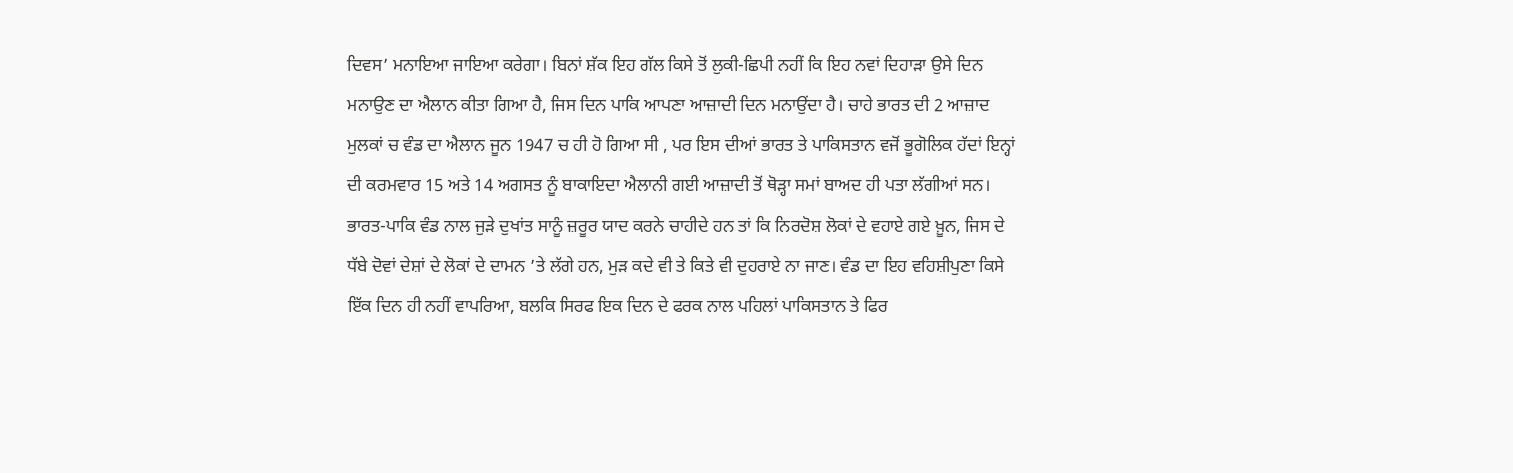ਦਿਵਸ’ ਮਨਾਇਆ ਜਾਇਆ ਕਰੇਗਾ। ਬਿਨਾਂ ਸ਼ੱਕ ਇਹ ਗੱਲ ਕਿਸੇ ਤੋਂ ਲੁਕੀ-ਛਿਪੀ ਨਹੀਂ ਕਿ ਇਹ ਨਵਾਂ ਦਿਹਾੜਾ ਉਸੇ ਦਿਨ ਮਨਾਉਣ ਦਾ ਐਲਾਨ ਕੀਤਾ ਗਿਆ ਹੈ, ਜਿਸ ਦਿਨ ਪਾਕਿ ਆਪਣਾ ਆਜ਼ਾਦੀ ਦਿਨ ਮਨਾਉਂਦਾ ਹੈ। ਚਾਹੇ ਭਾਰਤ ਦੀ 2 ਆਜ਼ਾਦ ਮੁਲਕਾਂ ਚ ਵੰਡ ਦਾ ਐਲਾਨ ਜੂਨ 1947 ਚ ਹੀ ਹੋ ਗਿਆ ਸੀ , ਪਰ ਇਸ ਦੀਆਂ ਭਾਰਤ ਤੇ ਪਾਕਿਸਤਾਨ ਵਜੋਂ ਭੂਗੋਲਿਕ ਹੱਦਾਂ ਇਨ੍ਹਾਂ ਦੀ ਕਰਮਵਾਰ 15 ਅਤੇ 14 ਅਗਸਤ ਨੂੰ ਬਾਕਾਇਦਾ ਐਲਾਨੀ ਗਈ ਆਜ਼ਾਦੀ ਤੋਂ ਥੋੜ੍ਹਾ ਸਮਾਂ ਬਾਅਦ ਹੀ ਪਤਾ ਲੱਗੀਆਂ ਸਨ। ਭਾਰਤ-ਪਾਕਿ ਵੰਡ ਨਾਲ ਜੁੜੇ ਦੁਖਾਂਤ ਸਾਨੂੰ ਜ਼ਰੂਰ ਯਾਦ ਕਰਨੇ ਚਾਹੀਦੇ ਹਨ ਤਾਂ ਕਿ ਨਿਰਦੋਸ਼ ਲੋਕਾਂ ਦੇ ਵਹਾਏ ਗਏ ਖ਼ੂਨ, ਜਿਸ ਦੇ ਧੱਬੇ ਦੋਵਾਂ ਦੇਸ਼ਾਂ ਦੇ ਲੋਕਾਂ ਦੇ ਦਾਮਨ ’ਤੇ ਲੱਗੇ ਹਨ, ਮੁੜ ਕਦੇ ਵੀ ਤੇ ਕਿਤੇ ਵੀ ਦੁਹਰਾਏ ਨਾ ਜਾਣ। ਵੰਡ ਦਾ ਇਹ ਵਹਿਸ਼ੀਪੁਣਾ ਕਿਸੇ ਇੱਕ ਦਿਨ ਹੀ ਨਹੀਂ ਵਾਪਰਿਆ, ਬਲਕਿ ਸਿਰਫ ਇਕ ਦਿਨ ਦੇ ਫਰਕ ਨਾਲ ਪਹਿਲਾਂ ਪਾਕਿਸਤਾਨ ਤੇ ਫਿਰ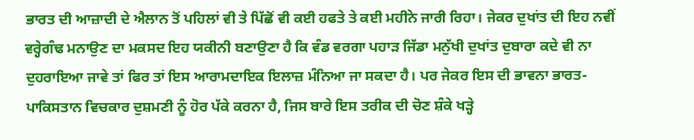ਭਾਰਤ ਦੀ ਆਜ਼ਾਦੀ ਦੇ ਐਲਾਨ ਤੋਂ ਪਹਿਲਾਂ ਵੀ ਤੇ ਪਿੱਛੋਂ ਵੀ ਕਈ ਹਫਤੇ ਤੇ ਕਈ ਮਹੀਨੇ ਜਾਰੀ ਰਿਹਾ। ਜੇਕਰ ਦੁਖਾਂਤ ਦੀ ਇਹ ਨਵੀਂ ਵਰ੍ਹੇਗੰਢ ਮਨਾਉਣ ਦਾ ਮਕਸਦ ਇਹ ਯਕੀਨੀ ਬਣਾਉਣਾ ਹੈ ਕਿ ਵੰਡ ਵਰਗਾ ਪਹਾੜ ਜਿੱਡਾ ਮਨੁੱਖੀ ਦੁਖਾਂਤ ਦੁਬਾਰਾ ਕਦੇ ਵੀ ਨਾ ਦੁਹਰਾਇਆ ਜਾਵੇ ਤਾਂ ਫਿਰ ਤਾਂ ਇਸ ਆਰਾਮਦਾਇਕ ਇਲਾਜ਼ ਮੰਨਿਆ ਜਾ ਸਕਦਾ ਹੈ। ਪਰ ਜੇਕਰ ਇਸ ਦੀ ਭਾਵਨਾ ਭਾਰਤ-ਪਾਕਿਸਤਾਨ ਵਿਚਕਾਰ ਦੁਸ਼ਮਣੀ ਨੂੰ ਹੋਰ ਪੱਕੇ ਕਰਨਾ ਹੈ, ਜਿਸ ਬਾਰੇ ਇਸ ਤਰੀਕ ਦੀ ਚੋਣ ਸ਼ੰਕੇ ਖੜ੍ਹੇ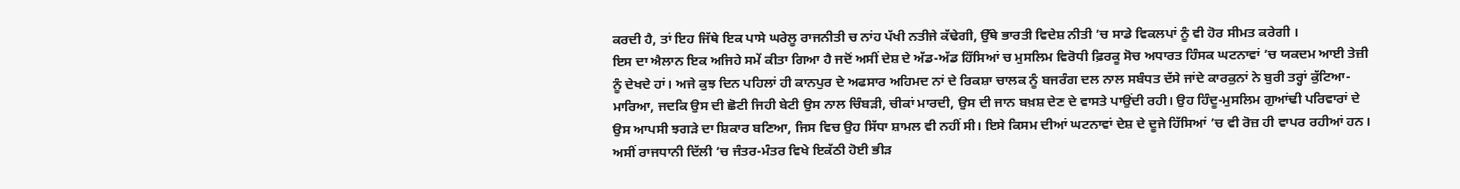ਕਰਦੀ ਹੈ, ਤਾਂ ਇਹ ਜਿੱਥੇ ਇਕ ਪਾਸੇ ਘਰੇਲੂ ਰਾਜਨੀਤੀ ਚ ਨਾਂਹ ਪੱਖੀ ਨਤੀਜੇ ਕੱਢੇਗੀ, ਉੱਥੇ ਭਾਰਤੀ ਵਿਦੇਸ਼ ਨੀਤੀ ’ਚ ਸਾਡੇ ਵਿਕਲਪਾਂ ਨੂੰ ਵੀ ਹੋਰ ਸੀਮਤ ਕਰੇਗੀ ।
ਇਸ ਦਾ ਐਲਾਨ ਇਕ ਅਜਿਹੇ ਸਮੇਂ ਕੀਤਾ ਗਿਆ ਹੈ ਜਦੋਂ ਅਸੀਂ ਦੇਸ਼ ਦੇ ਅੱਡ-ਅੱਡ ਹਿੱਸਿਆਂ ਚ ਮੁਸਲਿਮ ਵਿਰੋਧੀ ਫ਼ਿਰਕੂ ਸੋਚ ਅਧਾਰਤ ਹਿੰਸਕ ਘਟਨਾਵਾਂ ’ਚ ਯਕਦਮ ਆਈ ਤੇਜ਼ੀ ਨੂੰ ਦੇਖਦੇ ਹਾਂ। ਅਜੇ ਕੁਝ ਦਿਨ ਪਹਿਲਾਂ ਹੀ ਕਾਨਪੁਰ ਦੇ ਅਫਸਾਰ ਅਹਿਮਦ ਨਾਂ ਦੇ ਰਿਕਸ਼ਾ ਚਾਲਕ ਨੂੰ ਬਜਰੰਗ ਦਲ ਨਾਲ ਸਬੰਧਤ ਦੱਸੇ ਜਾਂਦੇ ਕਾਰਕੁਨਾਂ ਨੇ ਬੁਰੀ ਤਰ੍ਹਾਂ ਕੁੱਟਿਆ-ਮਾਰਿਆ, ਜਦਕਿ ਉਸ ਦੀ ਛੋਟੀ ਜਿਹੀ ਬੇਟੀ ਉਸ ਨਾਲ ਚਿੰਬੜੀ, ਚੀਕਾਂ ਮਾਰਦੀ, ਉਸ ਦੀ ਜਾਨ ਬਖ਼ਸ਼ ਦੇਣ ਦੇ ਵਾਸਤੇ ਪਾਉਂਦੀ ਰਹੀ। ਉਹ ਹਿੰਦੂ-ਮੁਸਲਿਮ ਗੁਆਂਢੀ ਪਰਿਵਾਰਾਂ ਦੇ ਉਸ ਆਪਸੀ ਝਗੜੇ ਦਾ ਸ਼ਿਕਾਰ ਬਣਿਆ, ਜਿਸ ਵਿਚ ਉਹ ਸਿੱਧਾ ਸ਼ਾਮਲ ਵੀ ਨਹੀਂ ਸੀ। ਇਸੇ ਕਿਸਮ ਦੀਆਂ ਘਟਨਾਵਾਂ ਦੇਸ਼ ਦੇ ਦੂਜੇ ਹਿੱਸਿਆਂ ’ਚ ਵੀ ਰੋਜ਼ ਹੀ ਵਾਪਰ ਰਹੀਆਂ ਹਨ। ਅਸੀਂ ਰਾਜਧਾਨੀ ਦਿੱਲੀ ’ਚ ਜੰਤਰ-ਮੰਤਰ ਵਿਖੇ ਇਕੱਠੀ ਹੋਈ ਭੀੜ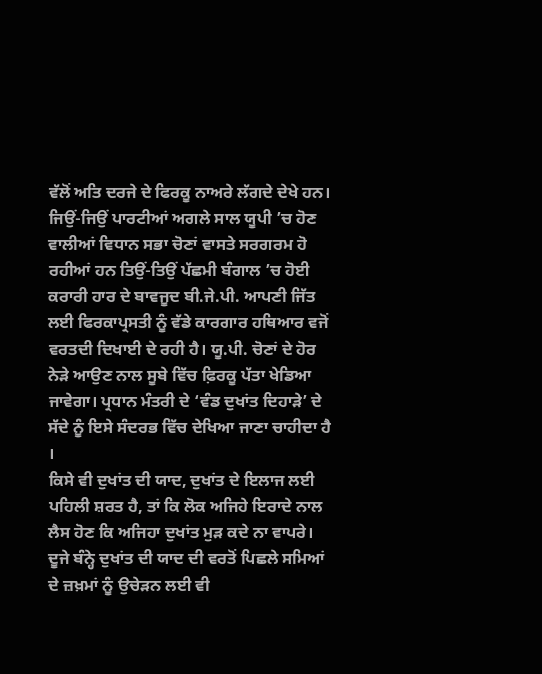ਵੱਲੋਂ ਅਤਿ ਦਰਜੇ ਦੇ ਫਿਰਕੂ ਨਾਅਰੇ ਲੱਗਦੇ ਦੇਖੇ ਹਨ। ਜਿਉਂ-ਜਿਉਂ ਪਾਰਟੀਆਂ ਅਗਲੇ ਸਾਲ ਯੂਪੀ ’ਚ ਹੋਣ ਵਾਲੀਆਂ ਵਿਧਾਨ ਸਭਾ ਚੋਣਾਂ ਵਾਸਤੇ ਸਰਗਰਮ ਹੋ ਰਹੀਆਂ ਹਨ ਤਿਉਂ-ਤਿਉਂ ਪੱਛਮੀ ਬੰਗਾਲ ’ਚ ਹੋਈ ਕਰਾਰੀ ਹਾਰ ਦੇ ਬਾਵਜੂਦ ਬੀ.ਜੇ.ਪੀ. ਆਪਣੀ ਜਿੱਤ ਲਈ ਫਿਰਕਾਪ੍ਰਸਤੀ ਨੂੰ ਵੱਡੇ ਕਾਰਗਾਰ ਹਥਿਆਰ ਵਜੋਂ ਵਰਤਦੀ ਦਿਖਾਈ ਦੇ ਰਹੀ ਹੈ। ਯੂ.ਪੀ. ਚੋਣਾਂ ਦੇ ਹੋਰ ਨੇੜੇ ਆਉਣ ਨਾਲ ਸੂਬੇ ਵਿੱਚ ਫ਼ਿਰਕੂ ਪੱਤਾ ਖੇਡਿਆ ਜਾਵੇਗਾ। ਪ੍ਰਧਾਨ ਮੰਤਰੀ ਦੇ ‘ਵੰਡ ਦੁਖਾਂਤ ਦਿਹਾੜੇ’ ਦੇ ਸੱਦੇ ਨੂੰ ਇਸੇ ਸੰਦਰਭ ਵਿੱਚ ਦੇਖਿਆ ਜਾਣਾ ਚਾਹੀਦਾ ਹੈ ।
ਕਿਸੇ ਵੀ ਦੁਖਾਂਤ ਦੀ ਯਾਦ, ਦੁਖਾਂਤ ਦੇ ਇਲਾਜ ਲਈ ਪਹਿਲੀ ਸ਼ਰਤ ਹੈ, ਤਾਂ ਕਿ ਲੋਕ ਅਜਿਹੇ ਇਰਾਦੇ ਨਾਲ ਲੈਸ ਹੋਣ ਕਿ ਅਜਿਹਾ ਦੁਖਾਂਤ ਮੁੜ ਕਦੇ ਨਾ ਵਾਪਰੇ। ਦੂਜੇ ਬੰਨ੍ਹੇ ਦੁਖਾਂਤ ਦੀ ਯਾਦ ਦੀ ਵਰਤੋਂ ਪਿਛਲੇ ਸਮਿਆਂ ਦੇ ਜ਼ਖ਼ਮਾਂ ਨੂੰ ਉਚੇੜਨ ਲਈ ਵੀ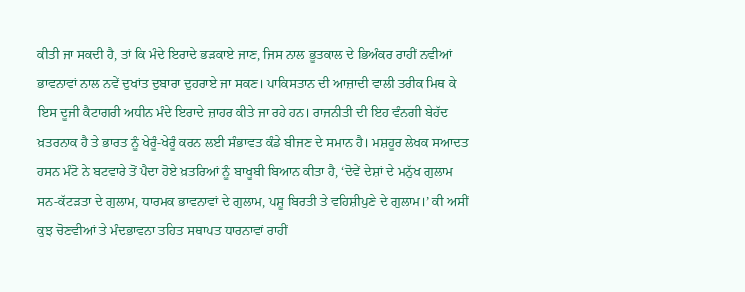ਕੀਤੀ ਜਾ ਸਕਦੀ ਹੈ, ਤਾਂ ਕਿ ਮੰਦੇ ਇਰਾਦੇ ਭੜਕਾਏ ਜਾਣ, ਜਿਸ ਨਾਲ ਭੂਤਕਾਲ ਦੇ ਭਿਅੰਕਰ ਰਾਹੀਂ ਨਵੀਆਂ ਭਾਵਨਾਵਾਂ ਨਾਲ ਨਵੇਂ ਦੁਖਾਂਤ ਦੁਬਾਰਾ ਦੁਹਰਾਏ ਜਾ ਸਕਣ। ਪਾਕਿਸਤਾਨ ਦੀ ਆਜ਼ਾਦੀ ਵਾਲੀ ਤਰੀਕ ਮਿਥ ਕੇ ਇਸ ਦੂਜੀ ਕੈਟਾਗਰੀ ਅਧੀਨ ਮੰਦੇ ਇਰਾਦੇ ਜ਼ਾਹਰ ਕੀਤੇ ਜਾ ਰਹੇ ਹਨ। ਰਾਜਨੀਤੀ ਦੀ ਇਹ ਵੰਨਗੀ ਬੇਹੱਦ ਖ਼ਤਰਨਾਕ ਹੈ ਤੇ ਭਾਰਤ ਨੂੰ ਖੇਰੂੰ-ਖੇਰੂੰ ਕਰਨ ਲਈ ਸੰਭਾਵਤ ਕੰਡੇ ਬੀਜਣ ਦੇ ਸਮਾਨ ਹੈ। ਮਸ਼ਹੂਰ ਲੇਖਕ ਸਆਦਤ ਹਸਨ ਮੰਟੋ ਨੇ ਬਟਵਾਰੇ ਤੋਂ ਪੈਦਾ ਹੋਏ ਖ਼ਤਰਿਆਂ ਨੂੰ ਬਾਖੂਬੀ ਬਿਆਨ ਕੀਤਾ ਹੈ, ‘ਦੋਵੇਂ ਦੇਸ਼ਾਂ ਦੇ ਮਨੁੱਖ ਗੁਲਾਮ ਸਨ-ਕੱਟੜਤਾ ਦੇ ਗੁਲਾਮ, ਧਾਰਮਕ ਭਾਵਨਾਵਾਂ ਦੇ ਗੁਲਾਮ, ਪਸ਼ੂ ਬਿਰਤੀ ਤੇ ਵਹਿਸ਼ੀਪੁਣੇ ਦੇ ਗੁਲਾਮ।’ ਕੀ ਅਸੀਂ ਕੁਝ ਚੋਣਵੀਆਂ ਤੇ ਮੰਦਭਾਵਨਾ ਤਹਿਤ ਸਥਾਪਤ ਧਾਰਨਾਵਾਂ ਰਾਹੀਂ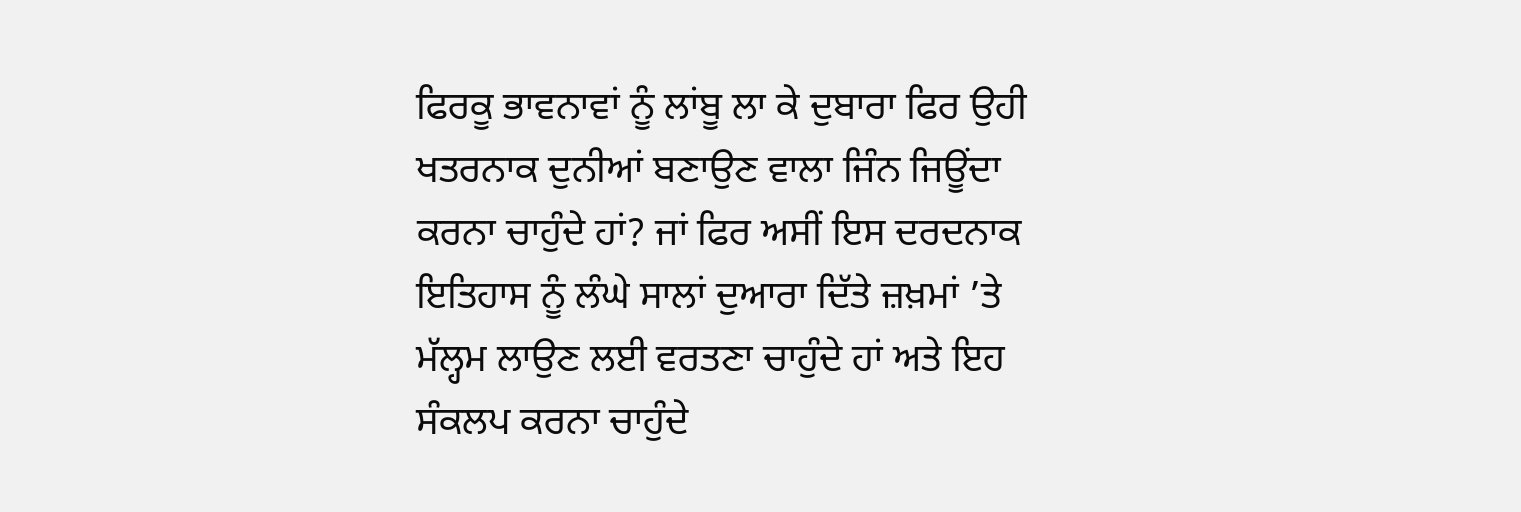ਫਿਰਕੂ ਭਾਵਨਾਵਾਂ ਨੂੰ ਲਾਂਬੂ ਲਾ ਕੇ ਦੁਬਾਰਾ ਫਿਰ ਉਹੀ ਖਤਰਨਾਕ ਦੁਨੀਆਂ ਬਣਾਉਣ ਵਾਲਾ ਜਿੰਨ ਜਿਊਂਦਾ ਕਰਨਾ ਚਾਹੁੰਦੇ ਹਾਂ? ਜਾਂ ਫਿਰ ਅਸੀਂ ਇਸ ਦਰਦਨਾਕ ਇਤਿਹਾਸ ਨੂੰ ਲੰਘੇ ਸਾਲਾਂ ਦੁਆਰਾ ਦਿੱਤੇ ਜ਼ਖ਼ਮਾਂ ’ਤੇ ਮੱਲ੍ਹਮ ਲਾਉਣ ਲਈ ਵਰਤਣਾ ਚਾਹੁੰਦੇ ਹਾਂ ਅਤੇ ਇਹ ਸੰਕਲਪ ਕਰਨਾ ਚਾਹੁੰਦੇ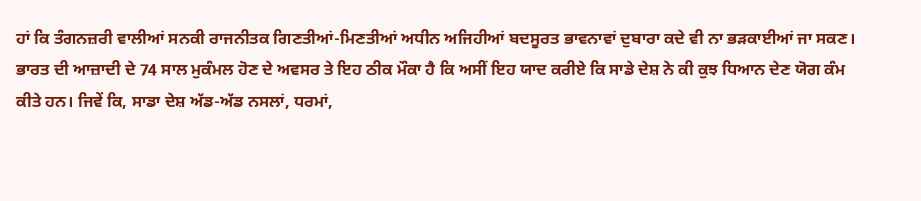ਹਾਂ ਕਿ ਤੰਗਨਜ਼ਰੀ ਵਾਲੀਆਂ ਸਨਕੀ ਰਾਜਨੀਤਕ ਗਿਣਤੀਆਂ-ਮਿਣਤੀਆਂ ਅਧੀਨ ਅਜਿਹੀਆਂ ਬਦਸੂਰਤ ਭਾਵਨਾਵਾਂ ਦੁਬਾਰਾ ਕਦੇ ਵੀ ਨਾ ਭੜਕਾਈਆਂ ਜਾ ਸਕਣ। ਭਾਰਤ ਦੀ ਆਜ਼ਾਦੀ ਦੇ 74 ਸਾਲ ਮੁਕੰਮਲ ਹੋਣ ਦੇ ਅਵਸਰ ਤੇ ਇਹ ਠੀਕ ਮੌਕਾ ਹੈ ਕਿ ਅਸੀਂ ਇਹ ਯਾਦ ਕਰੀਏ ਕਿ ਸਾਡੇ ਦੇਸ਼ ਨੇ ਕੀ ਕੁਝ ਧਿਆਨ ਦੇਣ ਯੋਗ ਕੰਮ ਕੀਤੇ ਹਨ। ਜਿਵੇਂ ਕਿ, ਸਾਡਾ ਦੇਸ਼ ਅੱਡ-ਅੱਡ ਨਸਲਾਂ, ਧਰਮਾਂ,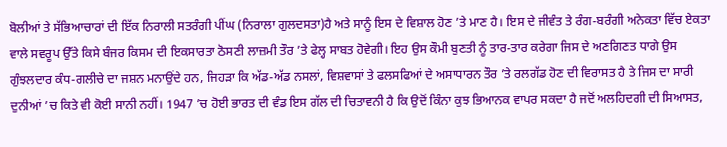ਬੋਲੀਆਂ ਤੇ ਸੱਭਿਆਚਾਰਾਂ ਦੀ ਇੱਕ ਨਿਰਾਲੀ ਸਤਰੰਗੀ ਪੀਂਘ (ਨਿਰਾਲਾ ਗੁਲਦਸਤਾ)ਹੈ ਅਤੇ ਸਾਨੂੰ ਇਸ ਦੇ ਵਿਸ਼ਾਲ ਹੋਣ ’ਤੇ ਮਾਣ ਹੈ। ਇਸ ਦੇ ਜੀਵੰਤ ਤੇ ਰੰਗ-ਬਰੰਗੀ ਅਨੇਕਤਾ ਵਿੱਚ ਏਕਤਾ ਵਾਲੇ ਸਵਰੂਪ ਉੱਤੇ ਕਿਸੇ ਬੰਜਰ ਕਿਸਮ ਦੀ ਇਕਸਾਰਤਾ ਠੋਸਣੀ ਲਾਜ਼ਮੀ ਤੌਰ ’ਤੇ ਫੇਲ੍ਹ ਸਾਬਤ ਹੋਵੇਗੀ। ਇਹ ਉਸ ਕੌਮੀ ਬੁਣਤੀ ਨੂੰ ਤਾਰ-ਤਾਰ ਕਰੇਗਾ ਜਿਸ ਦੇ ਅਣਗਿਣਤ ਧਾਗੇ ਉਸ ਗੁੰਝਲਦਾਰ ਕੰਧ-ਗਲੀਚੇ ਦਾ ਜਸ਼ਨ ਮਨਾਉਂਦੇ ਹਨ, ਜਿਹੜਾ ਕਿ ਅੱਡ-ਅੱਡ ਨਸਲਾਂ, ਵਿਸ਼ਵਾਸਾਂ ਤੇ ਫਲਸਫਿਆਂ ਦੇ ਅਸਾਧਾਰਨ ਤੌਰ ’ਤੇ ਰਲਗੱਡ ਹੋਣ ਦੀ ਵਿਰਾਸਤ ਹੈ ਤੇ ਜਿਸ ਦਾ ਸਾਰੀ ਦੁਨੀਆਂ ’ਚ ਕਿਤੇ ਵੀ ਕੋਈ ਸਾਨੀ ਨਹੀਂ। 1947 ’ਚ ਹੋਈ ਭਾਰਤ ਦੀ ਵੰਡ ਇਸ ਗੱਲ ਦੀ ਚਿਤਾਵਨੀ ਹੈ ਕਿ ਉਦੋਂ ਕਿੰਨਾ ਕੁਝ ਭਿਆਨਕ ਵਾਪਰ ਸਕਦਾ ਹੈ ਜਦੋਂ ਅਲਹਿਦਗੀ ਦੀ ਸਿਆਸਤ,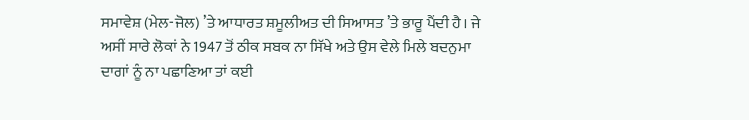ਸਮਾਵੇਸ਼ (ਮੇਲ-ਜੋਲ) ’ਤੇ ਆਧਾਰਤ ਸ਼ਮੂਲੀਅਤ ਦੀ ਸਿਆਸਤ ’ਤੇ ਭਾਰੂ ਪੈਂਦੀ ਹੈ। ਜੇ ਅਸੀਂ ਸਾਰੇ ਲੋਕਾਂ ਨੇ 1947 ਤੋਂ ਠੀਕ ਸਬਕ ਨਾ ਸਿੱਖੇ ਅਤੇ ਉਸ ਵੇਲੇ ਮਿਲੇ ਬਦਨੁਮਾ ਦਾਗਾਂ ਨੂੰ ਨਾ ਪਛਾਣਿਆ ਤਾਂ ਕਈ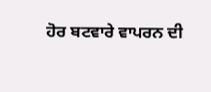ਹੋਰ ਬਟਵਾਰੇ ਵਾਪਰਨ ਦੀ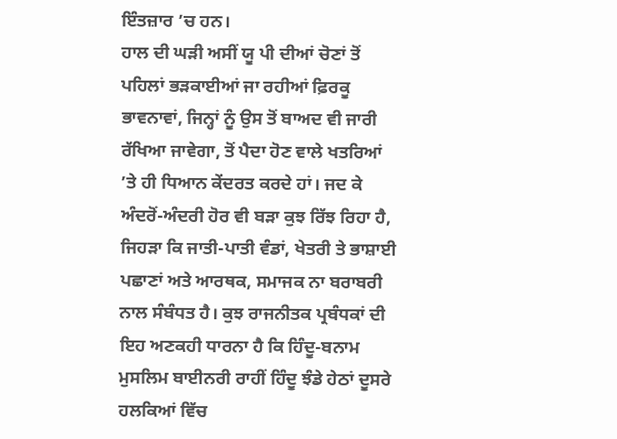ਇੰਤਜ਼ਾਰ ’ਚ ਹਨ।
ਹਾਲ ਦੀ ਘੜੀ ਅਸੀਂ ਯੂ ਪੀ ਦੀਆਂ ਚੋਣਾਂ ਤੋਂ ਪਹਿਲਾਂ ਭੜਕਾਈਆਂ ਜਾ ਰਹੀਆਂ ਫ਼ਿਰਕੂ ਭਾਵਨਾਵਾਂ, ਜਿਨ੍ਹਾਂ ਨੂੰ ਉਸ ਤੋਂ ਬਾਅਦ ਵੀ ਜਾਰੀ ਰੱਖਿਆ ਜਾਵੇਗਾ, ਤੋਂ ਪੈਦਾ ਹੋਣ ਵਾਲੇ ਖਤਰਿਆਂ ’ਤੇ ਹੀ ਧਿਆਨ ਕੇਂਦਰਤ ਕਰਦੇ ਹਾਂ। ਜਦ ਕੇ ਅੰਦਰੋਂ-ਅੰਦਰੀ ਹੋਰ ਵੀ ਬੜਾ ਕੁਝ ਰਿੱਝ ਰਿਹਾ ਹੈ, ਜਿਹੜਾ ਕਿ ਜਾਤੀ-ਪਾਤੀ ਵੰਡਾਂ, ਖੇਤਰੀ ਤੇ ਭਾਸ਼ਾਈ ਪਛਾਣਾਂ ਅਤੇ ਆਰਥਕ, ਸਮਾਜਕ ਨਾ ਬਰਾਬਰੀ ਨਾਲ ਸੰਬੰਧਤ ਹੈ। ਕੁਝ ਰਾਜਨੀਤਕ ਪ੍ਰਬੰਧਕਾਂ ਦੀ ਇਹ ਅਣਕਹੀ ਧਾਰਨਾ ਹੈ ਕਿ ਹਿੰਦੂ-ਬਨਾਮ ਮੁਸਲਿਮ ਬਾਈਨਰੀ ਰਾਹੀਂ ਹਿੰਦੂ ਝੰਡੇ ਹੇਠਾਂ ਦੂਸਰੇ ਹਲਕਿਆਂ ਵਿੱਚ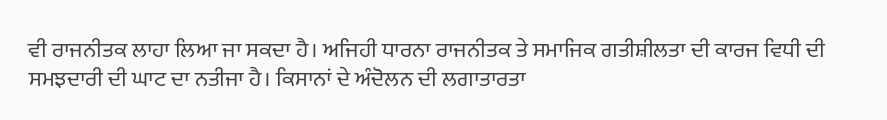ਵੀ ਰਾਜਨੀਤਕ ਲਾਹਾ ਲਿਆ ਜਾ ਸਕਦਾ ਹੈ। ਅਜਿਹੀ ਧਾਰਨਾ ਰਾਜਨੀਤਕ ਤੇ ਸਮਾਜਿਕ ਗਤੀਸ਼ੀਲਤਾ ਦੀ ਕਾਰਜ ਵਿਧੀ ਦੀ ਸਮਝਦਾਰੀ ਦੀ ਘਾਟ ਦਾ ਨਤੀਜਾ ਹੈ। ਕਿਸਾਨਾਂ ਦੇ ਅੰਦੋਲਨ ਦੀ ਲਗਾਤਾਰਤਾ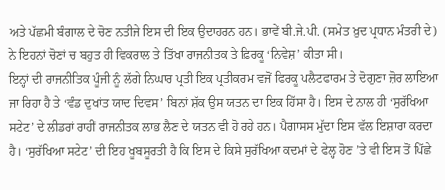ਅਤੇ ਪੱਛਮੀ ਬੰਗਾਲ ਦੇ ਚੋਣ ਨਤੀਜੇ ਇਸ ਦੀ ਇਕ ਉਦਾਹਰਨ ਹਨ। ਭਾਵੇਂ ਬੀ.ਜੇ.ਪੀ. (ਸਮੇਤ ਖ਼ੁਦ ਪ੍ਰਧਾਨ ਮੰਤਰੀ ਦੇ) ਨੇ ਇਹਨਾਂ ਚੋਣਾਂ ਚ ਬਹੁਤ ਹੀ ਵਿਕਰਾਲ ਤੇ ਤਿੱਖਾ ਰਾਜਨੀਤਕ ਤੇ ਫ਼ਿਰਕੂ ‘ਨਿਵੇਸ਼’ ਕੀਤਾ ਸੀ।
ਇਨ੍ਹਾਂ ਦੀ ਰਾਜਨੀਤਿਕ ਪੂੰਜੀ ਨੂੰ ਲੱਗੇ ਨਿਘਾਰ ਪ੍ਰਤੀ ਇਕ ਪ੍ਰਤੀਕਰਮ ਵਜੋਂ ਫਿਰਕੂ ਪਲੈਟਫਾਰਮ ਤੇ ਦੋਗੁਣਾ ਜ਼ੋਰ ਲਾਇਆ ਜਾ ਰਿਹਾ ਹੈ ਤੇ ‘ਵੰਡ ਦੁਖਾਂਤ ਯਾਦ ਦਿਵਸ’ ਬਿਨਾਂ ਸ਼ੱਕ ਉਸ ਯਤਨ ਦਾ ਇਕ ਹਿੱਸਾ ਹੈ। ਇਸ ਦੇ ਨਾਲ ਹੀ ‘ਸੁਰੱਖਿਆ ਸਟੇਟ’ ਦੇ ਲੀਡਰਾਂ ਰਾਹੀਂ ਰਾਜਨੀਤਕ ਲਾਭ ਲੈਣ ਦੇ ਯਤਨ ਵੀ ਹੋ ਰਹੇ ਹਨ। ਪੈਗਾਸਸ ਮੁੱਦਾ ਇਸ ਵੱਲ ਇਸ਼ਾਰਾ ਕਰਦਾ ਹੈ। ‘ਸੁਰੱਖਿਆ ਸਟੇਟ’ ਦੀ ਇਹ ਖੂਬਸੂਰਤੀ ਹੈ ਕਿ ਇਸ ਦੇ ਕਿਸੇ ਸੁਰੱਖਿਆ ਕਦਮਾਂ ਦੇ ਫੇਲ੍ਹ ਹੋਣ ’ਤੇ ਵੀ ਇਸ ਤੋਂ ਪਿੱਛੇ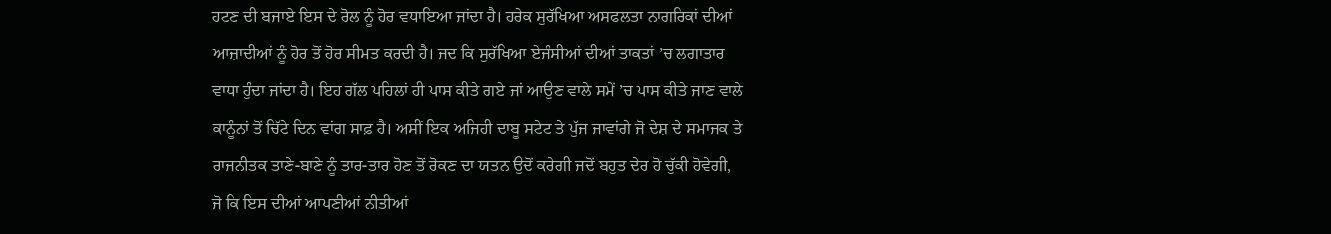ਹਟਣ ਦੀ ਬਜਾਏ ਇਸ ਦੇ ਰੋਲ ਨੂੰ ਹੋਰ ਵਧਾਇਆ ਜਾਂਦਾ ਹੈ। ਹਰੇਕ ਸੁਰੱਖਿਆ ਅਸਫਲਤਾ ਨਾਗਰਿਕਾਂ ਦੀਆਂ ਆਜ਼ਾਦੀਆਂ ਨੂੰ ਹੋਰ ਤੋਂ ਹੋਰ ਸੀਮਤ ਕਰਦੀ ਹੈ। ਜਦ ਕਿ ਸੁਰੱਖਿਆ ਏਜੰਸੀਆਂ ਦੀਆਂ ਤਾਕਤਾਂ ’ਚ ਲਗਾਤਾਰ ਵਾਧਾ ਹੁੰਦਾ ਜਾਂਦਾ ਹੈ। ਇਹ ਗੱਲ ਪਹਿਲਾਂ ਹੀ ਪਾਸ ਕੀਤੇ ਗਏ ਜਾਂ ਆਉਣ ਵਾਲੇ ਸਮੇਂ ’ਚ ਪਾਸ ਕੀਤੇ ਜਾਣ ਵਾਲੇ ਕਾਨੂੰਨਾਂ ਤੋਂ ਚਿੱਟੇ ਦਿਨ ਵਾਂਗ ਸਾਫ਼ ਹੈ। ਅਸੀਂ ਇਕ ਅਜਿਹੀ ਦਾਬੂ ਸਟੇਟ ਤੇ ਪੁੱਜ ਜਾਵਾਂਗੇ ਜੋ ਦੇਸ਼ ਦੇ ਸਮਾਜਕ ਤੇ ਰਾਜਨੀਤਕ ਤਾਣੇ-ਬਾਣੇ ਨੂੰ ਤਾਰ-ਤਾਰ ਹੋਣ ਤੋਂ ਰੋਕਣ ਦਾ ਯਤਨ ਉਦੋਂ ਕਰੇਗੀ ਜਦੋਂ ਬਹੁਤ ਦੇਰ ਹੋ ਚੁੱਕੀ ਹੋਵੇਗੀ, ਜੋ ਕਿ ਇਸ ਦੀਆਂ ਆਪਣੀਆਂ ਨੀਤੀਆਂ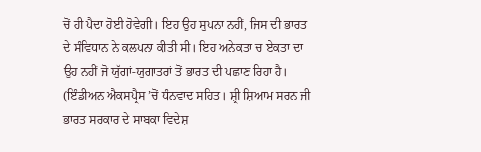ਚੋਂ ਹੀ ਪੈਦਾ ਹੋਈ ਹੋਵੇਗੀ। ਇਹ ਉਹ ਸੁਪਨਾ ਨਹੀਂ, ਜਿਸ ਦੀ ਭਾਰਤ ਦੇ ਸੰਵਿਧਾਨ ਨੇ ਕਲਪਨਾ ਕੀਤੀ ਸੀ। ਇਹ ਅਨੇਕਤਾ ਚ ਏਕਤਾ ਦਾ ਉਹ ਨਹੀਂ ਜੋ ਯੁੱਗਾਂ-ਯੁਗਾਤਰਾਂ ਤੋਂ ਭਾਰਤ ਦੀ ਪਛਾਣ ਰਿਹਾ ਹੈ।
(ਇੰਡੀਅਨ ਐਕਸਪ੍ਰੈਸ ’ਚੋਂ ਧੰਨਵਾਦ ਸਹਿਤ। ਸ਼੍ਰੀ ਸ਼ਿਆਮ ਸਰਨ ਜੀ ਭਾਰਤ ਸਰਕਾਰ ਦੇ ਸਾਬਕਾ ਵਿਦੇਸ਼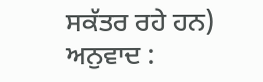ਸਕੱਤਰ ਰਹੇ ਹਨ)
ਅਨੁਵਾਦ :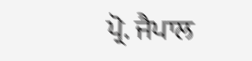ਪ੍ਰੋ. ਜੈਪਾਲ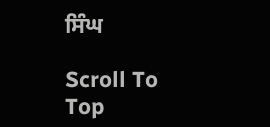ਸਿੰਘ

Scroll To Top